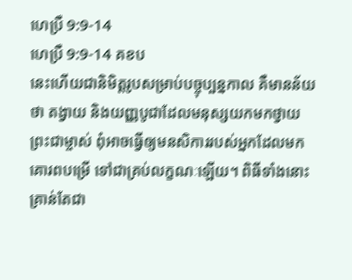ហេប្រឺ 9:9-14
ហេប្រឺ 9:9-14 គខប
នេះហើយជានិមិត្តរូបសម្រាប់បច្ចុប្បន្នកាល គឺមានន័យថា តង្វាយ និងយញ្ញបូជាដែលមនុស្សយកមកថ្វាយព្រះជាម្ចាស់ ពុំអាចធ្វើឲ្យមនសិការរបស់អ្នកដែលមកគោរពបម្រើ ទៅជាគ្រប់លក្ខណៈឡើយ។ ពិធីទាំងនោះគ្រាន់តែជា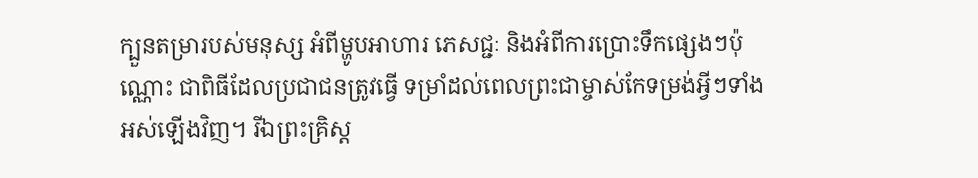ក្បួនតម្រារបស់មនុស្ស អំពីម្ហូបអាហារ ភេសជ្ជៈ និងអំពីការប្រោះទឹកផ្សេងៗប៉ុណ្ណោះ ជាពិធីដែលប្រជាជនត្រូវធ្វើ ទម្រាំដល់ពេលព្រះជាម្ចាស់កែទម្រង់អ្វីៗទាំងអស់ឡើងវិញ។ រីឯព្រះគ្រិស្ត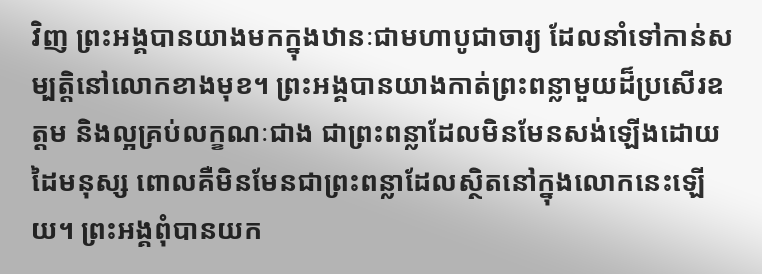វិញ ព្រះអង្គបានយាងមកក្នុងឋានៈជាមហាបូជាចារ្យ ដែលនាំទៅកាន់សម្បត្តិនៅលោកខាងមុខ។ ព្រះអង្គបានយាងកាត់ព្រះពន្លាមួយដ៏ប្រសើរឧត្ដម និងល្អគ្រប់លក្ខណៈជាង ជាព្រះពន្លាដែលមិនមែនសង់ឡើងដោយដៃមនុស្ស ពោលគឺមិនមែនជាព្រះពន្លាដែលស្ថិតនៅក្នុងលោកនេះឡើយ។ ព្រះអង្គពុំបានយក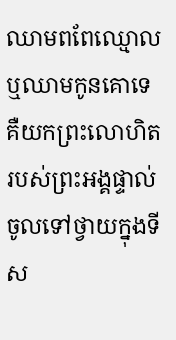ឈាមពពែឈ្មោល ឬឈាមកូនគោទេ គឺយកព្រះលោហិតរបស់ព្រះអង្គផ្ទាល់ ចូលទៅថ្វាយក្នុងទីស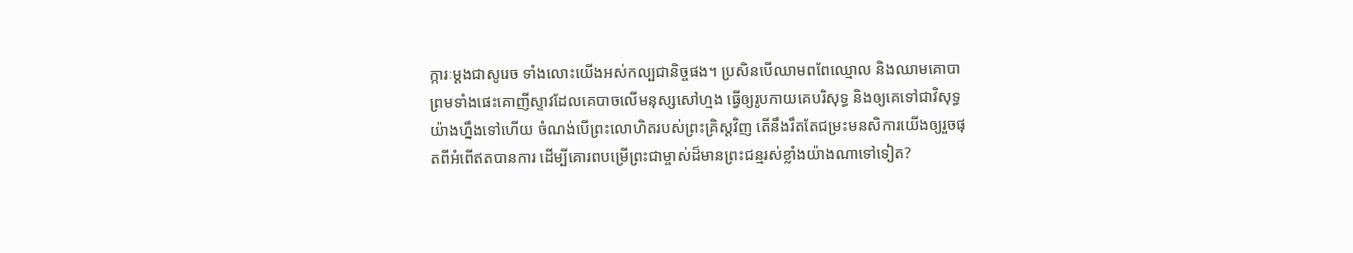ក្ការៈម្ដងជាសូរេច ទាំងលោះយើងអស់កល្បជានិច្ចផង។ ប្រសិនបើឈាមពពែឈ្មោល និងឈាមគោបា ព្រមទាំងផេះគោញីស្ទាវដែលគេបាចលើមនុស្សសៅហ្មង ធ្វើឲ្យរូបកាយគេបរិសុទ្ធ និងឲ្យគេទៅជាវិសុទ្ធយ៉ាងហ្នឹងទៅហើយ ចំណង់បើព្រះលោហិតរបស់ព្រះគ្រិស្តវិញ តើនឹងរឹតតែជម្រះមនសិការយើងឲ្យរួចផុតពីអំពើឥតបានការ ដើម្បីគោរពបម្រើព្រះជាម្ចាស់ដ៏មានព្រះជន្មរស់ខ្លាំងយ៉ាងណាទៅទៀត?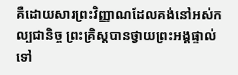គឺដោយសារព្រះវិញ្ញាណដែលគង់នៅអស់កល្បជានិច្ច ព្រះគ្រិស្តបានថ្វាយព្រះអង្គផ្ទាល់ទៅ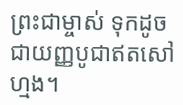ព្រះជាម្ចាស់ ទុកដូចជាយញ្ញបូជាឥតសៅហ្មង។